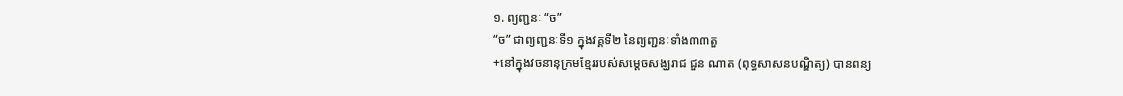១. ព្យញ្ជនៈ “ច”
“ច” ជាព្យញ្ជនៈទី១ ក្នុងវគ្គទី២ នៃព្យញ្ជនៈទាំង៣៣តួ
+នៅក្នុងវចនានុក្រមខ្មែររបស់សម្តេចសង្ឃរាជ ជួន ណាត (ពុទ្ធសាសនបណ្ឌិត្យ) បានពន្យ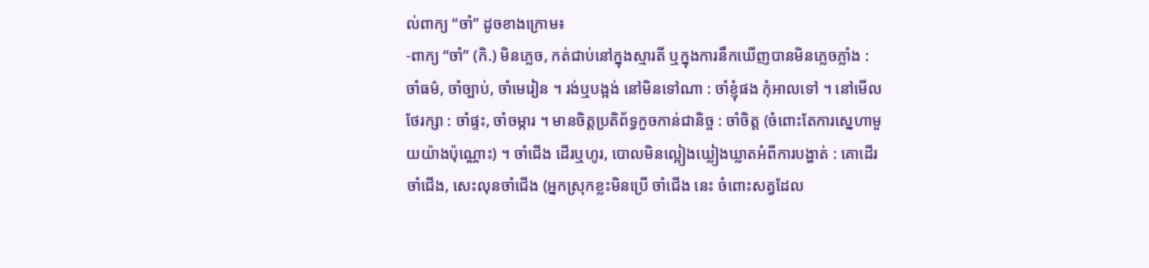ល់ពាក្យ “ចាំ” ដូចខាងក្រោម៖
-ពាក្យ “ចាំ” (កិ.) មិនភ្លេច, កត់ជាប់នៅក្នុងស្មារតី ឬក្នុងការនឹកឃើញបានមិនភ្លេចភ្លាំង : ចាំធម៌, ចាំច្បាប់, ចាំមេរៀន ។ រង់ឬបង្អង់ នៅមិនទៅណា : ចាំខ្ញុំផង កុំអាលទៅ ។ នៅមើលថែរក្សា : ចាំផ្ទះ, ចាំចម្ការ ។ មានចិត្តប្រតិព័ទ្ធកួចកាន់ជានិច្ច : ចាំចិត្ត (ចំពោះតែការស្នេហាមួយយ៉ាងប៉ុណ្ណោះ) ។ ចាំជើង ដើរឬហូរ, បោលមិនល្អៀងឃ្លៀងឃ្លាតអំពីការបង្ហាត់ : គោដើរចាំជើង, សេះលុនចាំជើង (អ្នកស្រុកខ្លះមិនប្រើ ចាំជើង នេះ ចំពោះសត្វដែល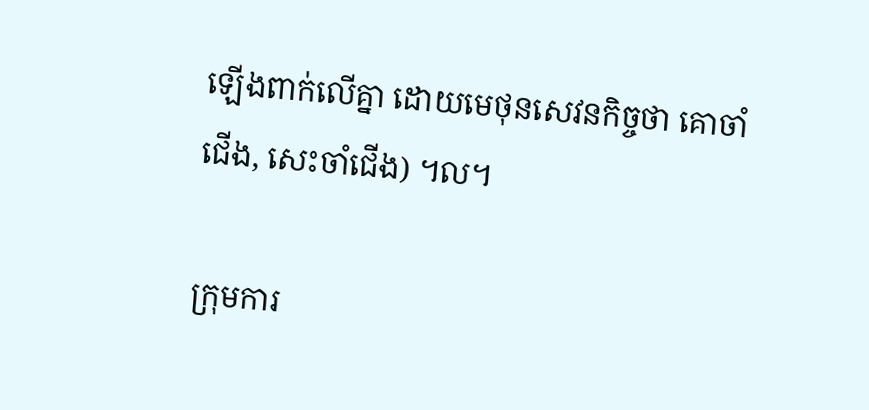ឡើងពាក់លើគ្នា ដោយមេថុនសេវនកិច្ចថា គោចាំជើង, សេះចាំជើង) ។ល។

ក្រុមការ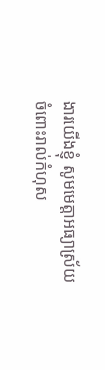ងារយើងខ្ញុំ សូមមេត្តាអធ្យាស្រ័យ ចំពោះរាល់កំហុស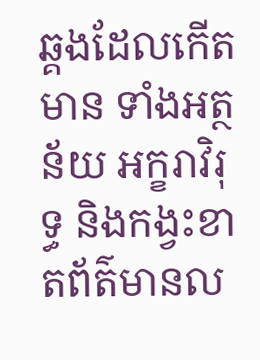ឆ្គងដែលកើតមាន ទាំងអត្ថន័យ អក្ខរាវិរុទ្ធ និងកង្វះខាតព័ត៌មានល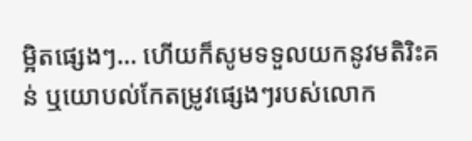ម្អិតផ្សេងៗ… ហើយក៏សូមទទួលយកនូវមតិរិះគន់ ឬយោបល់កែតម្រូវផ្សេងៗរបស់លោក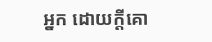អ្នក ដោយក្តីគោ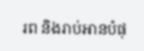រព និងរាប់អានបំផុ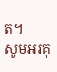ត។
សូមអរគុ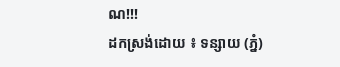ណ!!!
ដកស្រង់ដោយ ៖ ទន្សាយ (ភ្នំ)